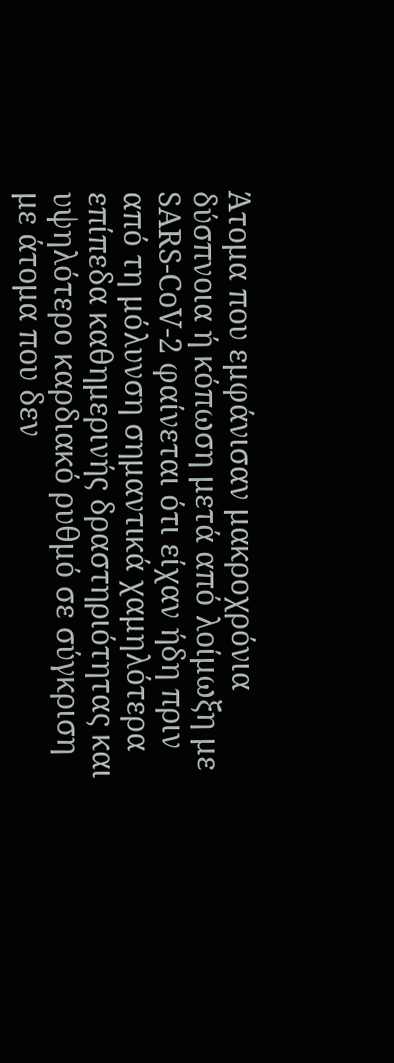Άτομα που εμφάνισαν μακροχρόνια δύσπνοια ή κόπωση μετά από λοίμωξη με SARS-CoV-2 φαίνεται ότι είχαν ήδη πριν από τη μόλυνση σημαντικά χαμηλότερα επίπεδα καθημερινής δραστηριότητας και υψηλότερο καρδιακό ρυθμό σε σύγκριση με άτομα που δεν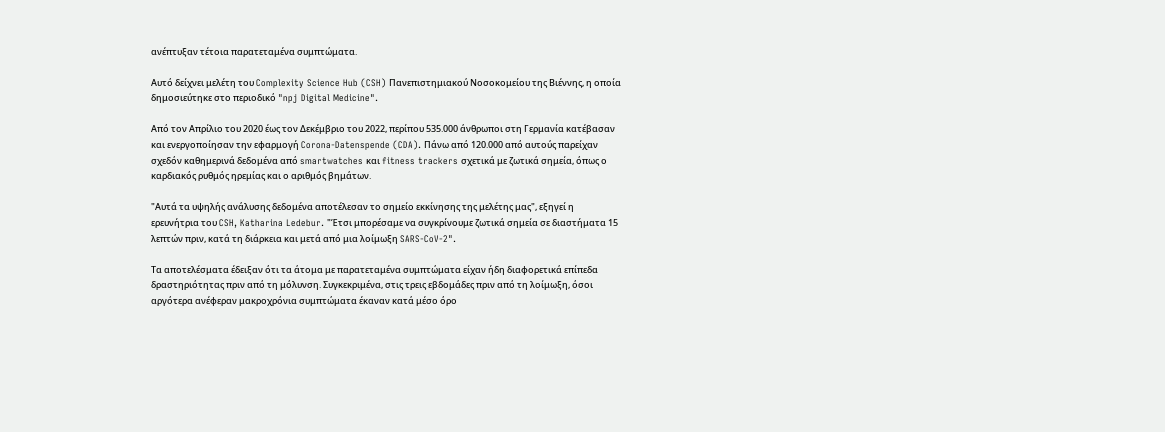ανέπτυξαν τέτοια παρατεταμένα συμπτώματα.

Αυτό δείχνει μελέτη του Complexity Science Hub (CSH) Πανεπιστημιακού Νοσοκομείου της Βιέννης, η οποία δημοσιεύτηκε στο περιοδικό "npj Digital Medicine".

Από τον Απρίλιο του 2020 έως τον Δεκέμβριο του 2022, περίπου 535.000 άνθρωποι στη Γερμανία κατέβασαν και ενεργοποίησαν την εφαρμογή Corona-Datenspende (CDA). Πάνω από 120.000 από αυτούς παρείχαν σχεδόν καθημερινά δεδομένα από smartwatches και fitness trackers σχετικά με ζωτικά σημεία, όπως ο καρδιακός ρυθμός ηρεμίας και ο αριθμός βημάτων.

"Αυτά τα υψηλής ανάλυσης δεδομένα αποτέλεσαν το σημείο εκκίνησης της μελέτης μας", εξηγεί η ερευνήτρια του CSH, Katharina Ledebur. "Έτσι μπορέσαμε να συγκρίνουμε ζωτικά σημεία σε διαστήματα 15 λεπτών πριν, κατά τη διάρκεια και μετά από μια λοίμωξη SARS-CoV-2".

Τα αποτελέσματα έδειξαν ότι τα άτομα με παρατεταμένα συμπτώματα είχαν ήδη διαφορετικά επίπεδα δραστηριότητας πριν από τη μόλυνση. Συγκεκριμένα, στις τρεις εβδομάδες πριν από τη λοίμωξη, όσοι αργότερα ανέφεραν μακροχρόνια συμπτώματα έκαναν κατά μέσο όρο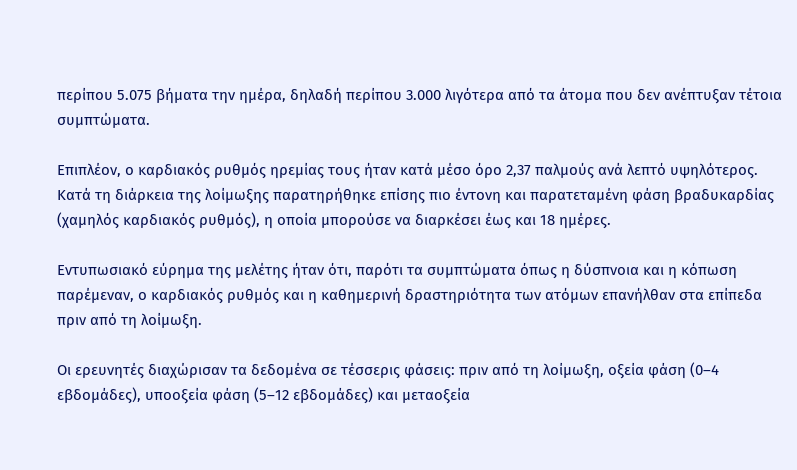περίπου 5.075 βήματα την ημέρα, δηλαδή περίπου 3.000 λιγότερα από τα άτομα που δεν ανέπτυξαν τέτοια συμπτώματα.

Επιπλέον, ο καρδιακός ρυθμός ηρεμίας τους ήταν κατά μέσο όρο 2,37 παλμούς ανά λεπτό υψηλότερος. Κατά τη διάρκεια της λοίμωξης παρατηρήθηκε επίσης πιο έντονη και παρατεταμένη φάση βραδυκαρδίας (χαμηλός καρδιακός ρυθμός), η οποία μπορούσε να διαρκέσει έως και 18 ημέρες.

Εντυπωσιακό εύρημα της μελέτης ήταν ότι, παρότι τα συμπτώματα όπως η δύσπνοια και η κόπωση παρέμεναν, ο καρδιακός ρυθμός και η καθημερινή δραστηριότητα των ατόμων επανήλθαν στα επίπεδα πριν από τη λοίμωξη.

Οι ερευνητές διαχώρισαν τα δεδομένα σε τέσσερις φάσεις: πριν από τη λοίμωξη, οξεία φάση (0–4 εβδομάδες), υποοξεία φάση (5–12 εβδομάδες) και μεταοξεία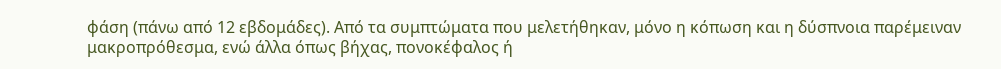φάση (πάνω από 12 εβδομάδες). Από τα συμπτώματα που μελετήθηκαν, μόνο η κόπωση και η δύσπνοια παρέμειναν μακροπρόθεσμα, ενώ άλλα όπως βήχας, πονοκέφαλος ή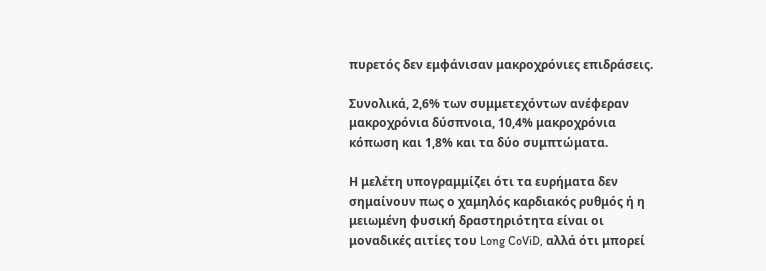πυρετός δεν εμφάνισαν μακροχρόνιες επιδράσεις.

Συνολικά, 2,6% των συμμετεχόντων ανέφεραν μακροχρόνια δύσπνοια, 10,4% μακροχρόνια κόπωση και 1,8% και τα δύο συμπτώματα.

Η μελέτη υπογραμμίζει ότι τα ευρήματα δεν σημαίνουν πως ο χαμηλός καρδιακός ρυθμός ή η μειωμένη φυσική δραστηριότητα είναι οι μοναδικές αιτίες του Long CoViD, αλλά ότι μπορεί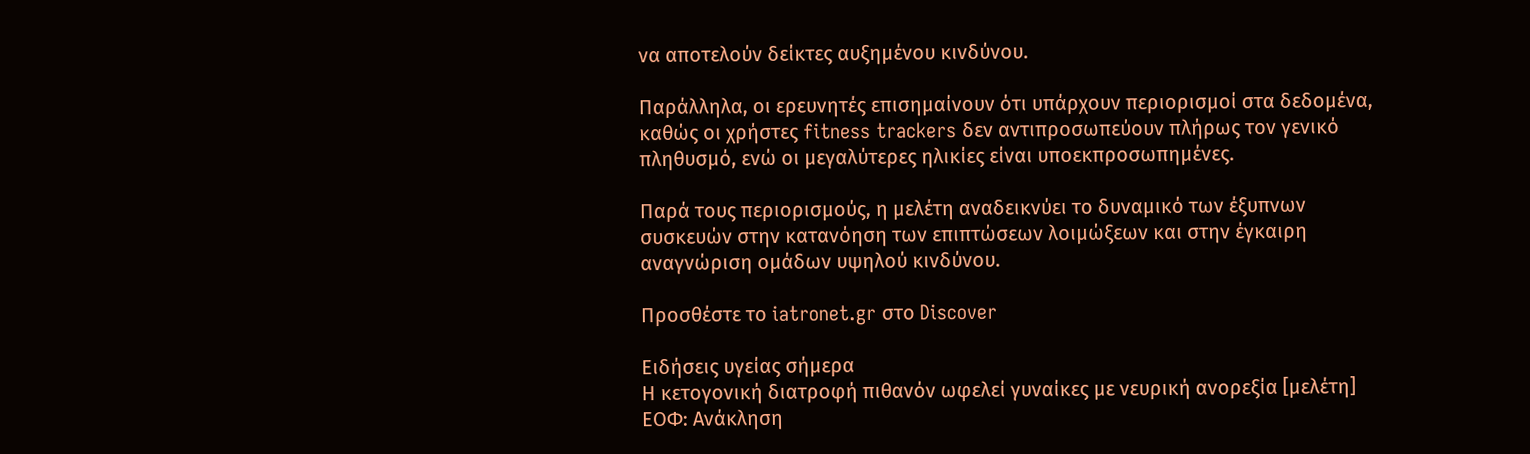να αποτελούν δείκτες αυξημένου κινδύνου.

Παράλληλα, οι ερευνητές επισημαίνουν ότι υπάρχουν περιορισμοί στα δεδομένα, καθώς οι χρήστες fitness trackers δεν αντιπροσωπεύουν πλήρως τον γενικό πληθυσμό, ενώ οι μεγαλύτερες ηλικίες είναι υποεκπροσωπημένες.

Παρά τους περιορισμούς, η μελέτη αναδεικνύει το δυναμικό των έξυπνων συσκευών στην κατανόηση των επιπτώσεων λοιμώξεων και στην έγκαιρη αναγνώριση ομάδων υψηλού κινδύνου.

Προσθέστε το iatronet.gr στο Discover

Ειδήσεις υγείας σήμερα
Η κετογονική διατροφή πιθανόν ωφελεί γυναίκες με νευρική ανορεξία [μελέτη]
ΕΟΦ: Ανάκληση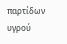παρτίδων υγρού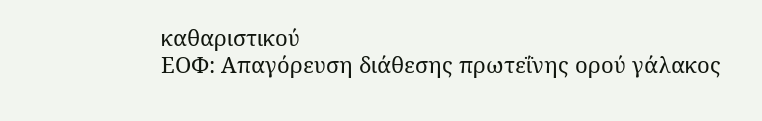καθαριστικού
ΕΟΦ: Απαγόρευση διάθεσης πρωτεΐνης ορού γάλακος